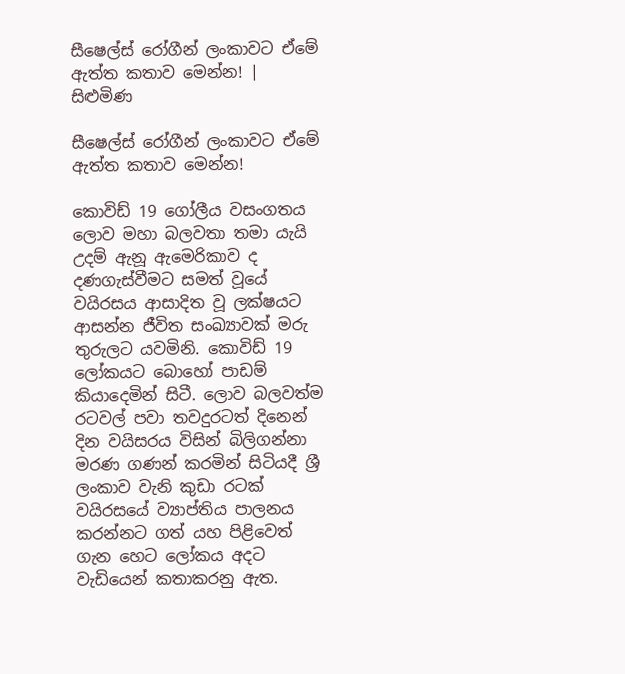සීෂෙල්ස් රෝගීන් ලංකාවට ඒමේ ඇත්ත කතාව මෙන්න! | සිළුමිණ

සීෂෙල්ස් රෝගීන් ලංකාවට ඒමේ ඇත්ත කතාව මෙන්න!

කොවිඩ් 19 ගෝලීය වසංගතය ලොව මහා බලවතා තමා යැයි උදම් ඇනූ ඇමෙරිකාව ද දණගැස්වීමට සමත් වූයේ වයිරසය ආසාදිත වූ ලක්ෂයට ආසන්න ජීවිත සංඛ්‍යාවක් මරු තුරුලට යවමිනි. කොවිඩ් 19 ලෝකයට බොහෝ පාඩම් කියාදෙමින් සිටී. ලොව බලවත්ම රටවල් පවා තවදුරටත් දිනෙන් දින වයිසරය විසින් බිලිගන්නා මරණ ගණන් කරමින් සිටියදී ශ්‍රී ලංකාව වැනි කුඩා රටක් වයිරසයේ ව්‍යාප්තිය පාලනය කරන්නට ගත් යහ පිළිවෙත් ගැන හෙට ලෝකය අදට වැඩියෙන් කතාකරනු ඇත.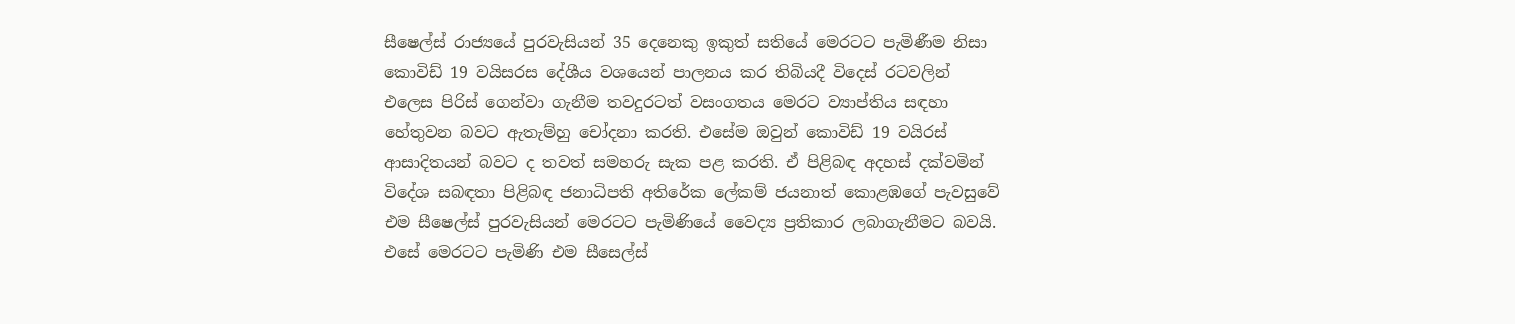සීෂෙල්ස් රාජ්‍යයේ පුරවැසියන් 35 දෙනෙකු ඉකුත් සතියේ මෙරටට පැමිණීම නිසා කොවිඩ් 19 වයිසර‍ස දේශීය වශයෙන් පාලනය කර තිබියදී විදෙස් රටවලින් එලෙස පිරිස් ගෙන්වා ගැනීම තවදුරටත් වසංගතය මෙරට ව්‍යාප්තිය සඳහා හේතුවන බවට ඇතැම්හු චෝදනා කරති. එසේම ඔවුන් කොවිඩ් 19 වයිරස් ආසාදිතයන් බවට ද තවත් සමහරු සැක පළ කරති. ඒ පිළිබඳ අදහස් දක්වමින් විදේශ සබඳතා පිළිබඳ ජනාධිපති අතිරේක ලේකම් ජයනාත් කොළඹගේ පැවසුවේ එම සීෂෙල්ස් පුරවැසියන් ‍මෙරටට පැමිණියේ වෛද්‍ය ප්‍රතිකාර ලබාගැනීමට බවයි. එ‍සේ මෙරටට පැමිණි එම සීසෙල්ස්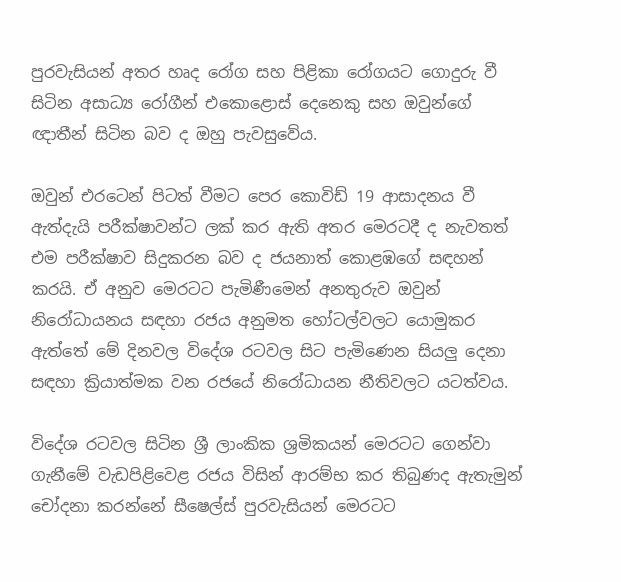පුරවැසියන් අතර හෘද රෝග සහ පිළිකා රෝගයට ගොදුරු වී සිටින අසාධ්‍ය රෝගීන් එකොළොස් දෙනෙකු සහ ඔවුන්ගේ ඥාතීන් සිටින බව ද ඔහු පැවසුවේය.

ඔවුන් එරටෙන් පිටත් වීමට පෙර කොවිඩ් 19 ආසාදනය වී ඇත්දැයි පරීක්ෂාවන්ට ලක් කර ඇති අතර මෙරටදී ද නැවතත් එම පරීක්ෂාව සිදුකරන බව ද ජයනාත් කොළඹගේ සඳහන් කරයි. ඒ අනුව මෙරටට පැමිණීමෙන් අනතුරුව ඔවුන් නිරෝධායනය සඳහා රජය අනුමත හෝටල්වලට යොමුකර ඇත්තේ මේ දිනවල විදේශ රටවල සිට පැමිණෙන සියලු දෙනා සඳහා ක්‍රියාත්මක වන රජයේ නිරෝධායන නීතිවලට යටත්වය.

විදේශ රටවල සිටින ශ්‍රී ලාංකික ශ්‍රමිකයන් මෙරටට ගෙන්වා ගැනීමේ වැඩපිළිවෙළ රජය විසින් ආරම්භ කර තිබුණද ඇතැමුන් චෝදනා කරන්නේ සීෂෙල්ස් පුරවැසියන් මෙරටට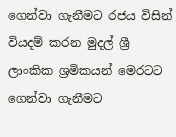ගෙන්වා ගැනීමට රජය විසින් වියදම් කරන මුදල් ශ්‍රී ලාංකික ශ්‍රමිකයන් මෙරටට ගෙන්වා ගැනීමට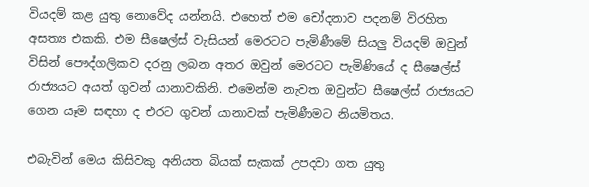වියදම් කළ යුතු නොවේද යන්නයි. එහෙත් එම චෝදනාව පදනම් විරහිත අසත්‍ය එකකි. එම සීෂෙල්ස් වැසියන් මෙරටට පැමිණීමේ සියලු වියදම් ඔවුන් විසින් පෞද්ගලිකව දරනු ලබන අතර ඔවුන් මෙරටට පැමිණියේ ද සීෂෙල්ස් රාජ්‍යයට අයත් ගුවන් යානාවකිනි. එමෙන්ම නැවත ඔවුන්ට සීෂෙල්ස් රාජ්‍යයට ගෙන යෑම සඳහා ද එරට ගුවන් යානාවක් පැමිණීමට නියමිතය.

එබැවින් මෙය කිසිවකු අනියත බියක් සැකක් උපදවා ගත යුතු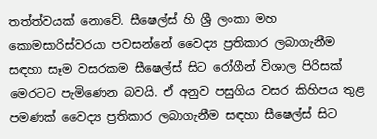තත්ත්වයක් නොවේ. සීෂෙල්ස් හි ශ්‍රී ලංකා මහ කොමසාරිස්වරයා පවසන්නේ වෛද්‍ය ප්‍රතිකාර ලබාගැනීම සඳහා සෑම වසරකම සීෂෙල්ස් සිට රෝගීන් විශාල පිරිසක් මෙරටට පැමිණෙන බවයි. ඒ අනුව පසුගිය වසර කිහිපය තුළ පමණක් වෛද්‍ය ප්‍රතිකාර ලබාගැනීම සඳහා සීෂෙල්ස් සිට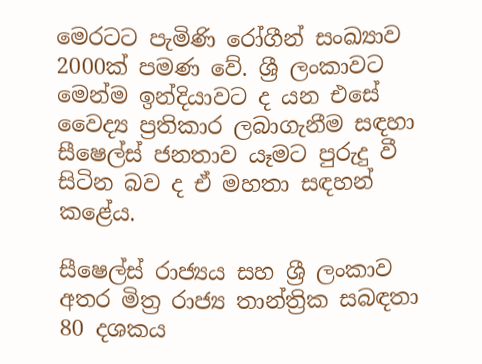මෙරටට පැමිණි රෝගීන් සංඛ්‍යාව 2000ක් පමණ වේ. ශ්‍රී ලංකාවට මෙන්ම ඉන්දියාවට ද යන එසේ වෛද්‍ය ප්‍රතිකාර ලබාගැනීම සඳහා සීෂෙල්ස් ජනතාව යෑමට පුරුදු වී සිටින බව ද ඒ මහතා සඳහන් කළේය.

සීෂෙල්ස් රාජ්‍යය සහ ශ්‍රී ලංකාව අතර මිත්‍ර රාජ්‍ය තාන්ත්‍රික සබඳතා 80 දශකය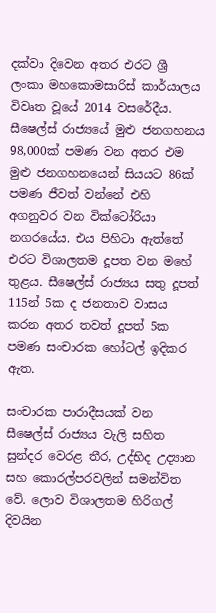දක්වා දිවෙන අතර එරට ශ්‍රී ලංකා මහකොමසාරිස් කාර්යාලය විවෘත වූයේ 2014 වසරේදීය. සීෂෙල්ස් රාජ්‍යයේ මුළු ජනගහනය 98,000ක් පමණ වන අතර එම මුළු ජනගහනයෙන් සියයට 86ක් පමණ ජීවත් වන්නේ එහි අගනුවර වන වික්ටෝරියා නගරයේය. එය පිහිටා ඇත්තේ එරට විශාලතම දූපත වන මහේ තුළය. සීෂෙල්ස් රාජ්‍යය සතු දූපත් 115න් 5ක ද ජනතාව වාසය කරන අතර තවත් දූපත් 5ක පමණ සංචාරක හෝටල් ඉදිකර ඇත.

සංචාරක පාරාදීසයක් වන සීෂෙල්ස් රාජ්‍යය වැලි සහිත සුන්දර වෙරළ තීර, උද්භිද උද්‍යාන සහ කොරල්පරවලින් සමන්විත වේ. ලොව විශාලතම හිරිගල් දිවයින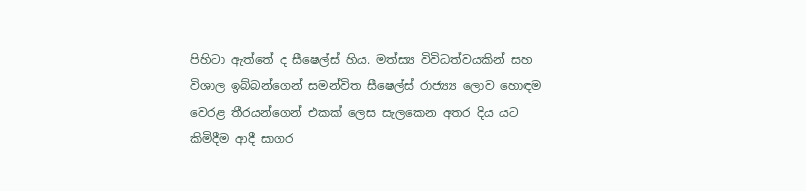පිහිටා ඇත්තේ ද සීෂෙල්ස් හිය. මත්ස්‍ය විවිධත්වයකින් සහ විශාල ඉබ්බන්ගෙන් සමන්විත සීෂෙල්ස් රාජ්‍ය්‍ය ලොව හොඳම වෙරළ තීරයන්ගෙන් එකක් ලෙස සැලකෙන අතර දිය යට කිමිදීම ආදී සාගර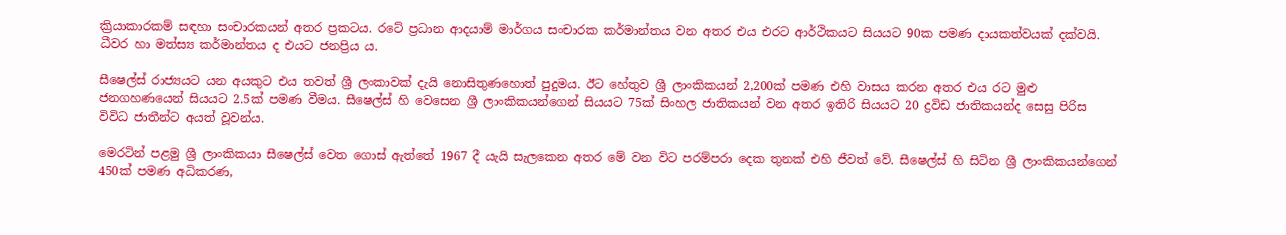ක්‍රියාකාරකම් සඳහා සංචාරකයන් අතර ප්‍රකටය. රටේ ප්‍රධාන ආදයාම් මාර්ගය සංචාරක කර්මාන්තය වන අතර එය එරට ආර්ථිකයට සියයට 90ක පමණ දායකත්වයක් දක්වයි. ධීවර හා මත්ස්‍ය කර්මාන්තය ද එයට ජනප්‍රිය ය.

සීෂෙල්ස් රාජ්‍යයට යන අයකුට එය තවත් ශ්‍රී ලංකාවක් දැයි නොසිතුණහොත් පුදුමය. ඊට හේතුව ශ්‍රී ලාංකිකයන් 2,200ක් පමණ එහි වාසය කරන අතර එය රට මුළු ජනගහණයෙන් සියයට 2.5ක් පමණ වීමය. සීෂෙල්ස් හි වෙසෙන ශ්‍රී ලාංකිකයන්ගෙන් සියයට 75ක් සිංහල ජාතිකයන් වන අතර ඉතිරි සියයට 20 ද්‍රවිඩ ජාතිකයන්ද සෙසු පිරිස විවිධ ජාතීන්ට අයත් වූවන්ය.

මෙරටින් පළමු ශ්‍රී ලාංකිකයා සීෂෙල්ස් වෙත ගොස් ඇත්තේ 1967 දී යැයි සැලකෙන අතර මේ වන විට පරම්පරා දෙක තුනක් එහි ජීවත් වේ. සීෂෙල්ස් හි සිටින ශ්‍රී ලාංකිකයන්ගෙන් 450ක් පමණ අධිකරණ,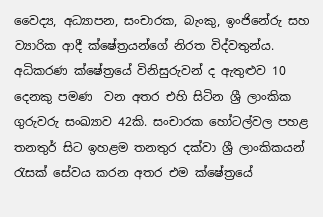වෛද්‍ය, අධ්‍යාපන, සංචාරක, බැංකු, ඉංජිනේරු සහ ව්‍යාරික ආදී ක්ෂේත්‍රයන්ගේ නිරත විද්වතුන්ය. අධිකරණ ක්ෂේත්‍රයේ විනිසුරුවන් ද ඇතුළුව 10 දෙනකු පමණ ‍ වන අතර එහි සිටින ශ්‍රී ලාංකික ගුරුවරු සංඛ්‍යාව 42කි. සංචාරක හෝටල්වල පහළ තනතුර් සිට ඉහළම තනතුර දක්වා ශ්‍රී ලාංකිකයන් රැසක් සේවය කරන අතර එම ක්ෂේත්‍රයේ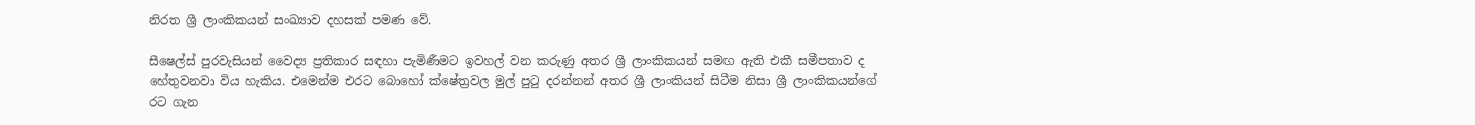නිරත ශ්‍රී ලාංකිකයන් සංඛ්‍යාව දහසක් පමණ වේ.

සීෂෙල්ස් පුරවැසියන් වෛද්‍ය ප්‍රතිකාර සඳහා පැමිණීමට ඉවහල් වන කරුණු අතර ශ්‍රී ලාංකිකයන් සමඟ ඇති එකී සමීපතාව ද හේතුවනවා විය හැකිය. එමෙන්ම එරට බොහෝ ක්ෂේත්‍රවල මුල් පුටු දරන්නන් අතර ශ්‍රී ලාංකියන් සිටීම නිසා ශ්‍රී ලාංකිකයන්ගේ රට ගැන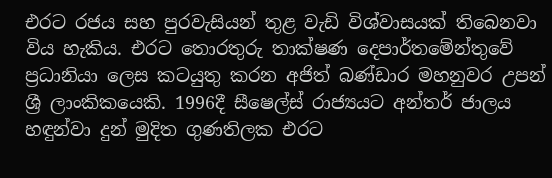එරට රජය සහ පුරවැසියන් තුළ වැඩි විශ්වාසයක් ති‍බෙනවා විය හැකිය. එරට තොරතුරු තාක්ෂණ දෙපාර්තමේන්තුවේ ප්‍රධානියා ලෙස කටයුතු කරන අජිත් බණ්ඩාර මහනුවර උපන් ශ්‍රී ලාංකිකයෙකි. 1996දී සීෂෙල්ස් රාජ්‍යයට අන්තර් ජාලය හඳුන්වා දුන් මුදිත ගුණතිලක එරට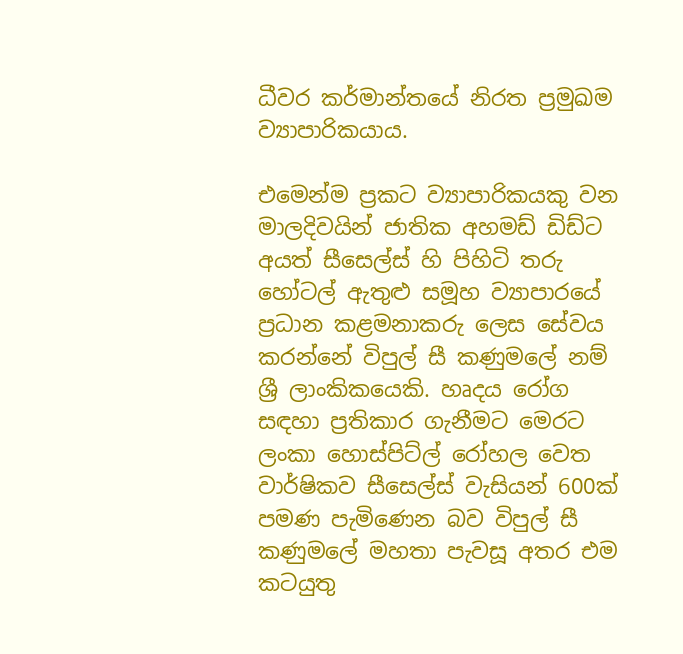ධීවර කර්මාන්තයේ නිරත ප්‍රමුඛම ව්‍යාපාරිකයාය.

එමෙන්ම ප්‍රකට ව්‍යාපාරිකයකු වන මාලදිවයින් ජාතික අහමඩ් ඩිඩ්ට අයත් සීසෙල්ස් හි පිහිටි තරු හෝටල් ඇතුළු සමූහ ව්‍යාපාරයේ ප්‍රධාන කළමනාකරු ලෙස සේවය කරන්නේ විපුල් සී කණුමලේ නම් ශ්‍රී ලාංකිකයෙකි. හෘදය රෝග සඳහා ප්‍රතිකාර ගැනීමට මෙරට ලංකා හොස්පිට්ල් රෝහල වෙත වාර්ෂිකව සීසෙල්ස් වැසියන් 600ක් පමණ පැමිණෙන බව විපුල් සී කණුමලේ මහතා පැවසූ අතර එම කටයුතු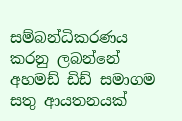සම්බන්ධිකරණය කරනු ලබන්නේ අහමඩ් ඩිඩ් සමාගම සතු ආයතනයක්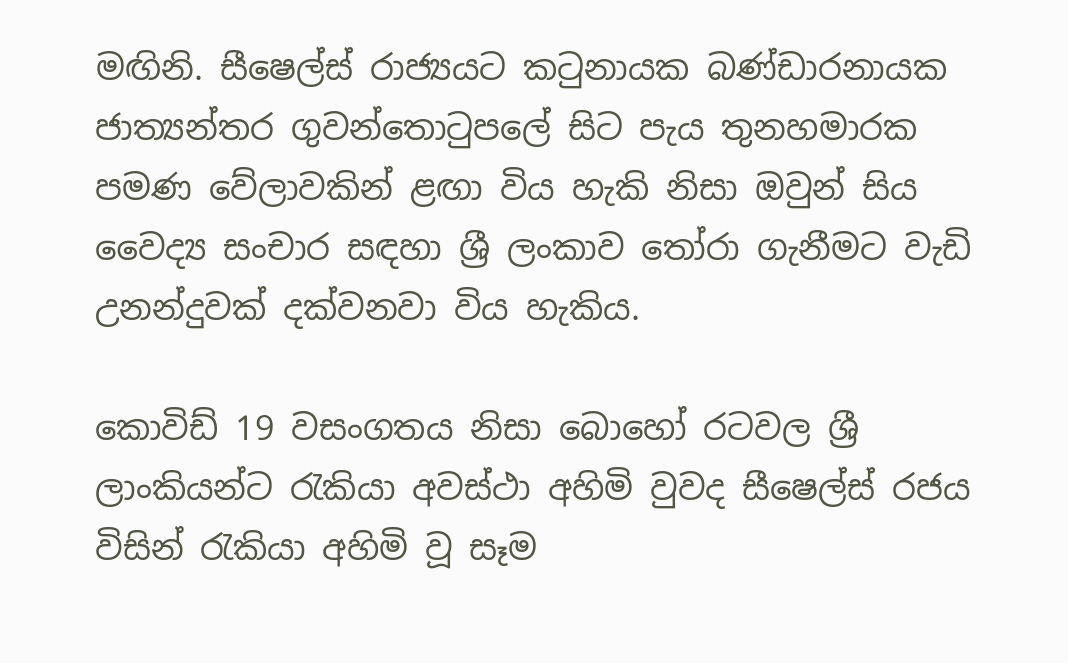මඟිනි. සීෂෙල්ස් රාජ්‍යයට කටුනායක බණ්ඩාරනායක ජාත්‍යන්තර ගුවන්තොටුපලේ සිට පැය තුනහමාරක පමණ වේලාවකින් ළඟා විය හැකි නිසා ඔවුන් සිය වෛද්‍ය සංචාර සඳහා ශ්‍රී ලංකාව තෝරා ගැනීමට වැඩි උනන්දුවක් දක්වනවා විය හැකිය.

කොවිඩ් 19 වසංගතය නිසා බොහෝ රටවල ශ්‍රී ලාංකියන්ට රැකියා අවස්ථා අහිමි වුවද සීෂෙල්ස් රජය විසින් රැකියා අහිමි වූ සෑම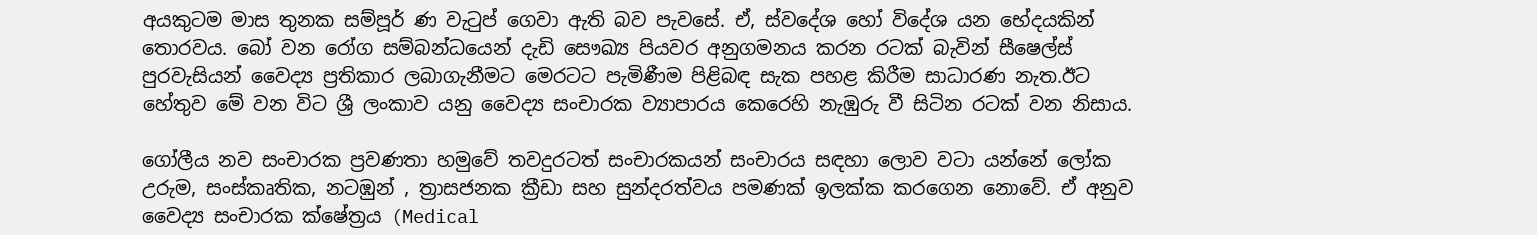අයකුටම මාස තුනක සම්පූර් ණ වැටුප් ගෙවා ඇති බව පැවසේ. ඒ, ස්වදේශ හෝ විදේශ යන භේදයකින් තොරවය. බෝ වන රෝග සම්බන්ධයෙන් දැඩි සෞඛ්‍ය පියවර අනුගමනය කරන රටක් බැවින් සීෂෙල්ස් පුරවැසියන් වෛද්‍ය ප්‍රතිකාර ලබාගැනීමට මෙරටට පැමිණීම පිළිබඳ සැක පහළ කිරීම සාධාරණ නැත.ඊට හේතුව මේ වන විට ශ්‍රී ලංකාව යනු වෛද්‍ය සංචාරක ව්‍යාපාරය කෙ‍රෙහි නැඹුරු වී සිටින රටක් වන නිසාය.

ගෝලීය නව සංචාරක ප්‍රවණතා හමුවේ තවදුරටත් සංචාරකයන් සංචාරය සඳහා ලොව වටා යන්නේ ලෝක උරුම, සංස්කෘතික, නටඹුන් , ත්‍රාසජනක ක්‍රීඩා සහ සුන්දරත්වය පමණක් ඉලක්ක කරගෙන නොවේ. ඒ අනුව වෛද්‍ය සංචාරක ක්ෂේත්‍රය (Medical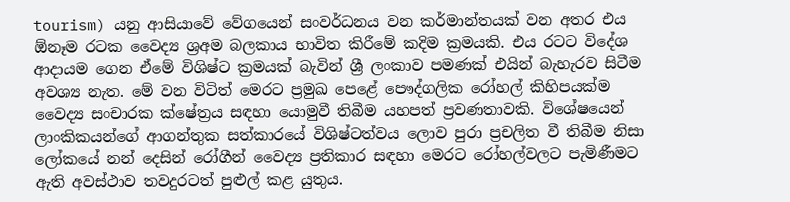tourism) යනු ආසියාවේ වේගයෙන් සංවර්ධනය වන කර්මාන්තයක් වන අතර එය ඕනෑම රටක වෛද්‍ය ශ්‍රඅම බලකාය භාවිත කිරීමේ කදිම ක්‍රමයකි. එය රටට විදේශ ආදායම ගෙන ඒමේ විශිෂ්ට ක්‍රමයක් බැවින් ශ්‍රී ලංකාව පමණක් එයින් බැහැරව සිටීම අවශ්‍ය නැත. මේ වන විටිත් මෙරට ප්‍රමුඛ පෙළේ පෞද්ගලික රෝහල් කිහිපයක්ම වෛද්‍ය සංචාරක ක්ෂේත්‍රය සඳහා යොමුවී තිබීම යහපත් ප්‍රවණතාවකි. විශේෂයෙන් ලාංකිකයන්ගේ ආගන්තුක සත්කාරයේ විශිෂ්ටත්වය ලොව පුරා ප්‍රචලිත වී තිබීම නිසා ලෝකයේ නන් දෙසින් රෝගීන් වෛද්‍ය ප්‍රතිකාර සඳහා මෙරට රෝහල්වලට පැමිණීමට ඇති අවස්ථාව තවදුරටත් පුළුල් කළ යුතුය.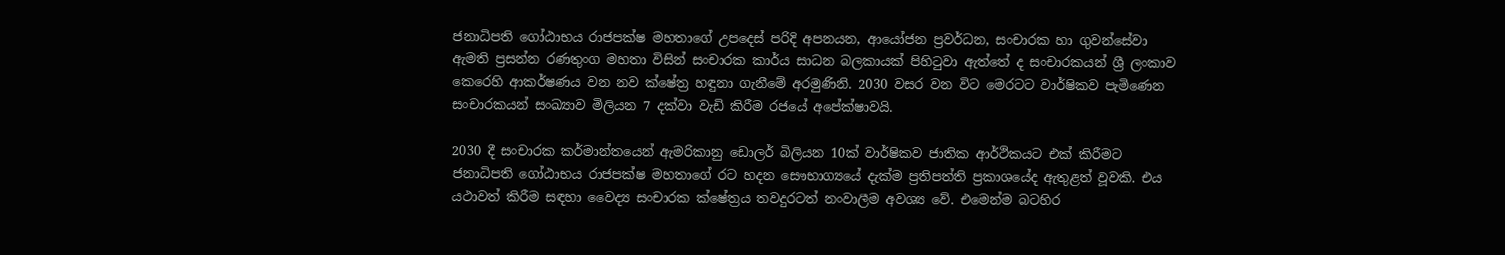ජනාධිපති ගෝඨාභය රාජපක්ෂ මහතාගේ උපදෙස් පරිදි අපනයන, ආයෝජන ප්‍රවර්ධන, සංචාරක හා ගුවන්සේවා ඇමති ප්‍රසන්න රණතුංග මහතා විසින් සංචාරක කාර්ය සාධන බලකායක් පිහිටුවා ඇත්තේ ද සංචාරකයන් ශ්‍රී ලංකාව කෙරෙහි ආකර්ෂණය වන නව ක්ෂේත්‍ර හඳුනා ගැනීමේ අරමුණිනි. 2030 වසර වන විට මෙරටට වාර්ෂිකව පැමිණෙන සංචාරකයන් සංඛ්‍යාව මිලියන 7 දක්වා වැඩි කිරීම රජයේ අපේක්ෂාවයි.

2030 දී සංචාරක කර්මාන්තයෙන් ඇමරිකානු ඩොලර් බිලියන 10ක් වාර්ෂිකව ජාතික ආර්ථිකයට එක් කිරීමට ජනාධිපති ගෝඨාභය රාජපක්ෂ මහතාගේ රට හදන සෞභාග්‍යයේ දැක්ම ප්‍රතිපත්ති ප්‍රකාශයේද ඇතුළත් වූවකි. එය යථාවත් කිරීම සඳහා වෛද්‍ය සංචාරක ක්ෂේත්‍රය තවදුරටත් නංවාලීම අවශ්‍ය වේ. එමෙන්ම බටහිර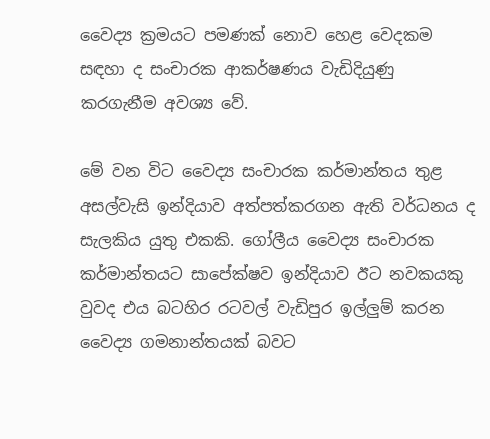වෛද්‍ය ක්‍රමයට පමණක් නොව හෙළ වෙදකම සඳහා ද සංචාරක ආකර්ෂණය වැඩිදියුණු කරගැනීම අවශ්‍ය වේ.

මේ වන විට වෛද්‍ය සංචාරක කර්මාන්තය තුළ අසල්වැසි ඉන්දියාව අත්පත්කරගන ඇති වර්ධනය ද සැලකිය යුතු එකකි. ගෝලීය වෛද්‍ය සංචාරක කර්මාන්තයට සාපේක්ෂව ඉන්දියාව ඊට නවකයකු වුවද එය බටහිර රටවල් වැඩිපුර ඉල්ලුම් කරන වෛද්‍ය ගමනාන්තයක් බවට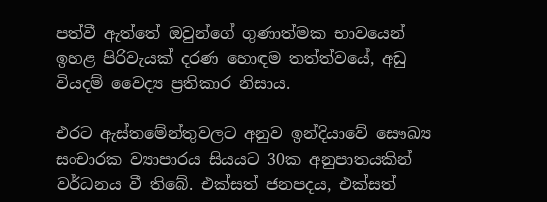පත්වී ඇත්තේ ඔවුන්ගේ ගුණාත්මක භාවයෙන් ඉහළ පිරිවැයක් දරණ හොඳම තත්ත්වයේ, අඩු වියදම් වෛද්‍ය ප්‍රතිකාර නිසාය.

එරට ඇස්තමේන්තුවලට අනුව ඉන්දියාවේ සෞඛ්‍ය සංචාරක ව්‍යාපාරය සියයට 30ක අනුපාතයකින් වර්ධනය වී තිබේ. එක්සත් ජනපදය, එක්සත්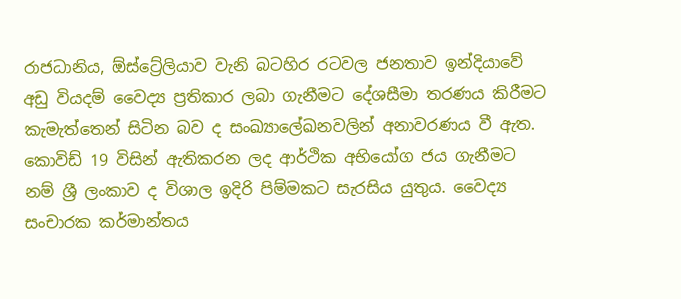රාජධානිය, ඕස්ට්‍රේලියාව වැනි බටහිර රටවල ජනතාව ඉන්දියාවේ අඩු වියදම් වෛද්‍ය ප්‍රතිකාර ලබා ගැනීමට දේශසීමා තරණය කිරීමට කැමැත්තෙන් සිටින බව ද සංඛ්‍යාලේඛනවලින් අනාවරණය වී ඇත. කොවිඩ් 19 විසින් ඇතිකරන ලද ආර්ථික අභියෝග ජය ගැනීමට නම් ශ්‍රී ලංකාව ද විශාල ඉදිරි පිම්මකට සැරසිය යුතුය. වෛද්‍ය සංචාරක කර්මාන්තය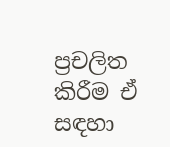ප්‍රචලිත කිරීම ඒ සඳහා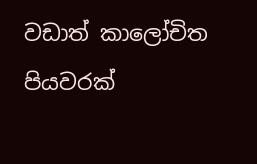වඩාත් කාලෝචිත පියවරක්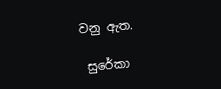වනු ඇත.

 සුරේකා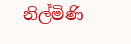නිල්මිණි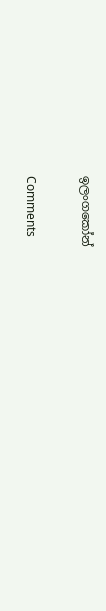ඉලංගකෝන්

Comments